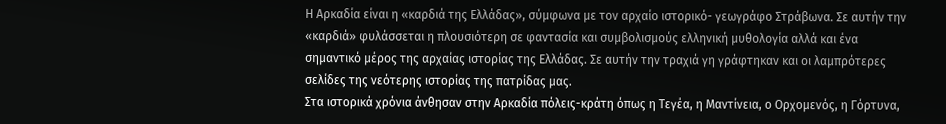Η Αρκαδία είναι η «καρδιά της Ελλάδας», σύμφωνα με τον αρχαίο ιστορικό- γεωγράφο Στράβωνα. Σε αυτήν την «καρδιά» φυλάσσεται η πλουσιότερη σε φαντασία και συμβολισμούς ελληνική μυθολογία αλλά και ένα σημαντικό μέρος της αρχαίας ιστορίας της Ελλάδας. Σε αυτήν την τραχιά γη γράφτηκαν και οι λαμπρότερες σελίδες της νεότερης ιστορίας της πατρίδας μας.
Στα ιστορικά χρόνια άνθησαν στην Αρκαδία πόλεις-κράτη όπως η Τεγέα, η Μαντίνεια, ο Ορχομενός, η Γόρτυνα,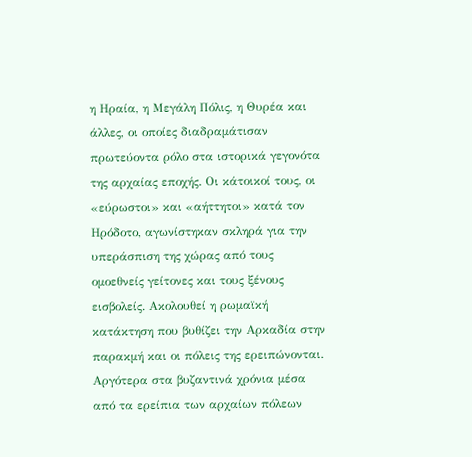η Ηραία, η Μεγάλη Πόλις, η Θυρέα και άλλες, οι οποίες διαδραμάτισαν πρωτεύοντα ρόλο στα ιστορικά γεγονότα της αρχαίας εποχής. Οι κάτοικοί τους, οι «εύρωστοι» και «αήττητοι» κατά τον Ηρόδοτο, αγωνίστηκαν σκληρά για την υπεράσπιση της χώρας από τους ομοεθνείς γείτονες και τους ξένους εισβολείς. Ακολουθεί η ρωμαϊκή κατάκτηση που βυθίζει την Αρκαδία στην παρακμή και οι πόλεις της ερειπώνονται. Αργότερα στα βυζαντινά χρόνια μέσα από τα ερείπια των αρχαίων πόλεων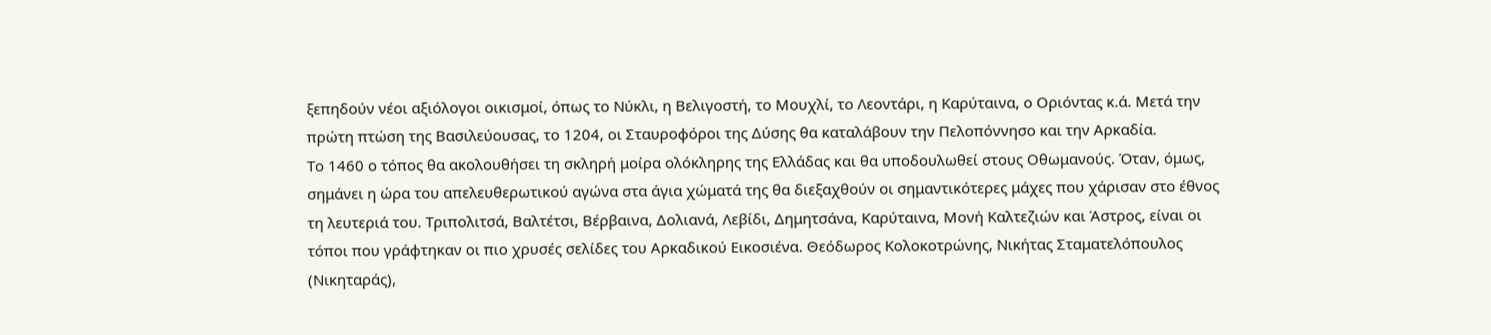ξεπηδούν νέοι αξιόλογοι οικισμοί, όπως το Νύκλι, η Βελιγοστή, το Μουχλί, το Λεοντάρι, η Καρύταινα, ο Οριόντας κ.ά. Μετά την πρώτη πτώση της Βασιλεύουσας, το 1204, οι Σταυροφόροι της Δύσης θα καταλάβουν την Πελοπόννησο και την Αρκαδία.
Το 1460 ο τόπος θα ακολουθήσει τη σκληρή μοίρα ολόκληρης της Ελλάδας και θα υποδουλωθεί στους Οθωμανούς. Όταν, όμως, σημάνει η ώρα του απελευθερωτικού αγώνα στα άγια χώματά της θα διεξαχθούν οι σημαντικότερες μάχες που χάρισαν στο έθνος τη λευτεριά του. Τριπολιτσά, Βαλτέτσι, Βέρβαινα, Δολιανά, Λεβίδι, Δημητσάνα, Καρύταινα, Μονή Καλτεζιών και Άστρος, είναι οι τόποι που γράφτηκαν οι πιο χρυσές σελίδες του Αρκαδικού Εικοσιένα. Θεόδωρος Κολοκοτρώνης, Νικήτας Σταματελόπουλος (Νικηταράς),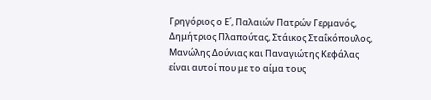Γρηγόριος ο Ε΄, Παλαιών Πατρών Γερμανός, Δημήτριος Πλαπούτας, Στάικος Σταΐκόπουλος, Μανώλης Δούνιας και Παναγιώτης Κεφάλας είναι αυτοί που με το αίμα τους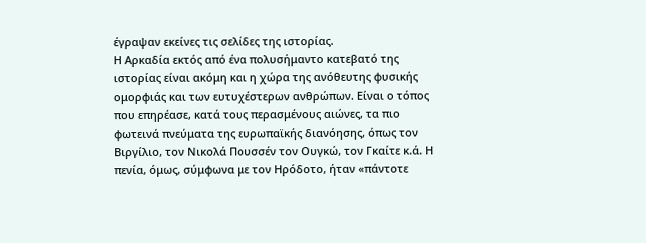έγραψαν εκείνες τις σελίδες της ιστορίας.
Η Αρκαδία εκτός από ένα πολυσήμαντο κατεβατό της ιστορίας είναι ακόμη και η χώρα της ανόθευτης φυσικής ομορφιάς και των ευτυχέστερων ανθρώπων. Είναι ο τόπος που επηρέασε, κατά τους περασμένους αιώνες, τα πιο φωτεινά πνεύματα της ευρωπαϊκής διανόησης, όπως τον Βιργίλιο, τον Νικολά Πουσσέν τον Ουγκώ, τον Γκαίτε κ.ά. Η πενία, όμως, σύμφωνα με τον Ηρόδοτο, ήταν «πάντοτε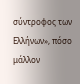σύντροφος των Ελλήνων», πόσο μάλλον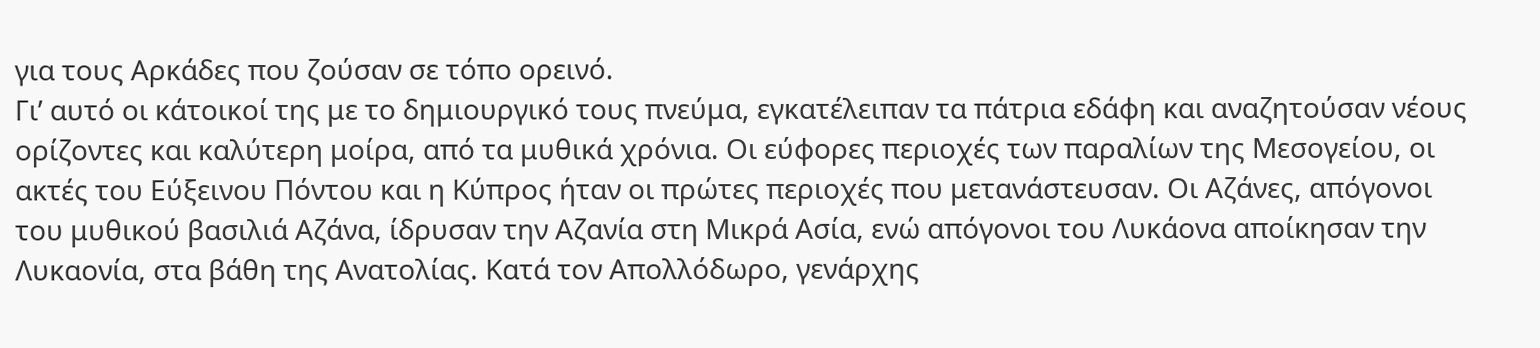για τους Αρκάδες που ζούσαν σε τόπο ορεινό.
Γι’ αυτό οι κάτοικοί της με το δημιουργικό τους πνεύμα, εγκατέλειπαν τα πάτρια εδάφη και αναζητούσαν νέους ορίζοντες και καλύτερη μοίρα, από τα μυθικά χρόνια. Οι εύφορες περιοχές των παραλίων της Μεσογείου, οι ακτές του Εύξεινου Πόντου και η Κύπρος ήταν οι πρώτες περιοχές που μετανάστευσαν. Οι Αζάνες, απόγονοι του μυθικού βασιλιά Αζάνα, ίδρυσαν την Αζανία στη Μικρά Ασία, ενώ απόγονοι του Λυκάονα αποίκησαν την Λυκαονία, στα βάθη της Ανατολίας. Κατά τον Απολλόδωρο, γενάρχης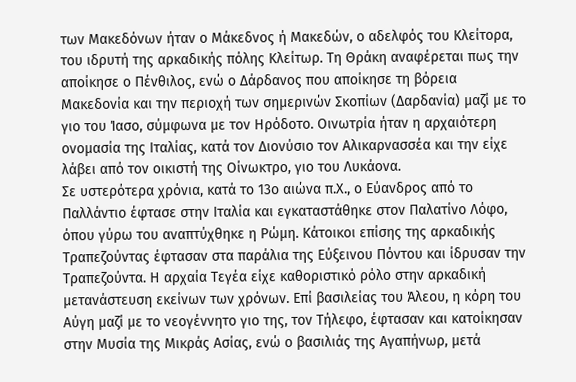των Μακεδόνων ήταν ο Μάκεδνος ή Μακεδών, ο αδελφός του Κλείτορα, του ιδρυτή της αρκαδικής πόλης Κλείτωρ. Τη Θράκη αναφέρεται πως την αποίκησε ο Πένθιλος, ενώ ο Δάρδανος που αποίκησε τη βόρεια Μακεδονία και την περιοχή των σημερινών Σκοπίων (Δαρδανία) μαζί με το γιο του Ίασο, σύμφωνα με τον Ηρόδοτο. Οινωτρία ήταν η αρχαιότερη ονομασία της Ιταλίας, κατά τον Διονύσιο τον Αλικαρνασσέα και την είχε λάβει από τον οικιστή της Οίνωκτρο, γιο του Λυκάονα.
Σε υστερότερα χρόνια, κατά το 13ο αιώνα π.Χ., ο Εύανδρος από το Παλλάντιο έφτασε στην Ιταλία και εγκαταστάθηκε στον Παλατίνο Λόφο, όπου γύρω του αναπτύχθηκε η Ρώμη. Κάτοικοι επίσης της αρκαδικής Τραπεζούντας έφτασαν στα παράλια της Εύξεινου Πόντου και ίδρυσαν την Τραπεζούντα. Η αρχαία Τεγέα είχε καθοριστικό ρόλο στην αρκαδική μετανάστευση εκείνων των χρόνων. Επί βασιλείας του Άλεου, η κόρη του Αύγη μαζί με το νεογέννητο γιο της, τον Τήλεφο, έφτασαν και κατοίκησαν στην Μυσία της Μικράς Ασίας, ενώ ο βασιλιάς της Αγαπήνωρ, μετά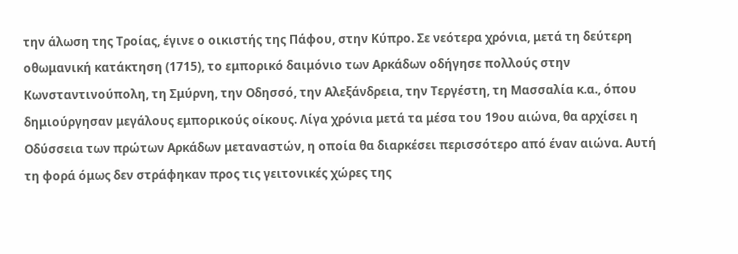την άλωση της Τροίας, έγινε ο οικιστής της Πάφου, στην Κύπρο. Σε νεότερα χρόνια, μετά τη δεύτερη οθωμανική κατάκτηση (1715), το εμπορικό δαιμόνιο των Αρκάδων οδήγησε πολλούς στην Κωνσταντινούπολη, τη Σμύρνη, την Οδησσό, την Αλεξάνδρεια, την Τεργέστη, τη Μασσαλία κ.α., όπου δημιούργησαν μεγάλους εμπορικούς οίκους. Λίγα χρόνια μετά τα μέσα του 19ου αιώνα, θα αρχίσει η Οδύσσεια των πρώτων Αρκάδων μεταναστών, η οποία θα διαρκέσει περισσότερο από έναν αιώνα. Αυτή τη φορά όμως δεν στράφηκαν προς τις γειτονικές χώρες της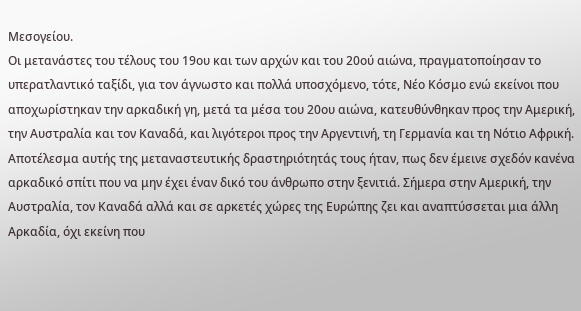Μεσογείου.
Οι μετανάστες του τέλους του 19ου και των αρχών και του 20ού αιώνα, πραγματοποίησαν το υπερατλαντικό ταξίδι, για τον άγνωστο και πολλά υποσχόμενο, τότε, Νέο Κόσμο ενώ εκείνοι που αποχωρίστηκαν την αρκαδική γη, μετά τα μέσα του 20ου αιώνα, κατευθύνθηκαν προς την Αμερική, την Αυστραλία και τον Καναδά, και λιγότεροι προς την Αργεντινή, τη Γερμανία και τη Νότιο Αφρική. Αποτέλεσμα αυτής της μεταναστευτικής δραστηριότητάς τους ήταν, πως δεν έμεινε σχεδόν κανένα αρκαδικό σπίτι που να μην έχει έναν δικό του άνθρωπο στην ξενιτιά. Σήμερα στην Αμερική, την Αυστραλία, τον Καναδά αλλά και σε αρκετές χώρες της Ευρώπης ζει και αναπτύσσεται μια άλλη Αρκαδία, όχι εκείνη που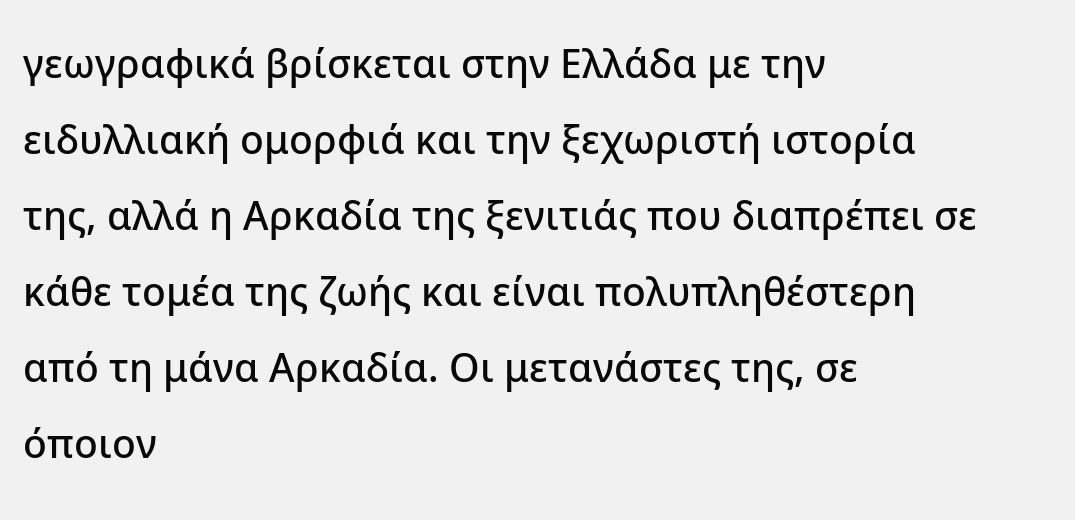γεωγραφικά βρίσκεται στην Ελλάδα με την ειδυλλιακή ομορφιά και την ξεχωριστή ιστορία της, αλλά η Αρκαδία της ξενιτιάς που διαπρέπει σε κάθε τομέα της ζωής και είναι πολυπληθέστερη από τη μάνα Αρκαδία. Οι μετανάστες της, σε όποιον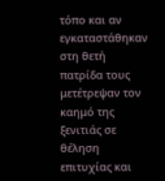τόπο και αν εγκαταστάθηκαν στη θετή πατρίδα τους μετέτρεψαν τον καημό της ξενιτιάς σε θέληση επιτυχίας και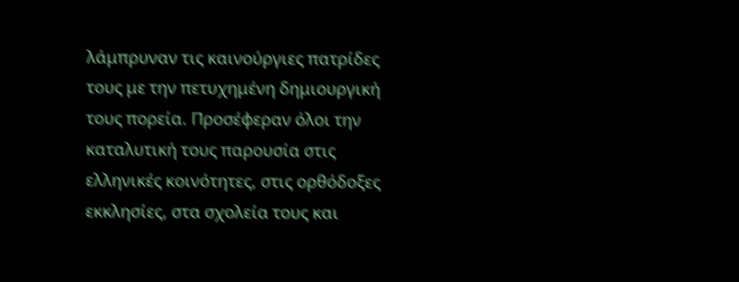λάμπρυναν τις καινούργιες πατρίδες τους με την πετυχημένη δημιουργική τους πορεία. Προσέφεραν όλοι την καταλυτική τους παρουσία στις ελληνικές κοινότητες, στις ορθόδοξες εκκλησίες, στα σχολεία τους και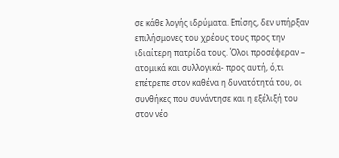σε κάθε λογής ιδρύματα. Επίσης, δεν υπήρξαν επιλήσμονες του χρέους τους προς την ιδιαίτερη πατρίδα τους. Όλοι προσέφεραν – ατομικά και συλλογικά- προς αυτή, ό,τι επέτρεπε στον καθένα η δυνατότητά του, οι συνθήκες που συνάντησε και η εξέλιξή του στον νέο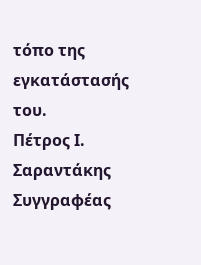τόπο της εγκατάστασής του.
Πέτρος Ι. Σαραντάκης
Συγγραφέας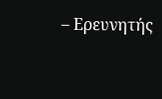– Ερευνητής